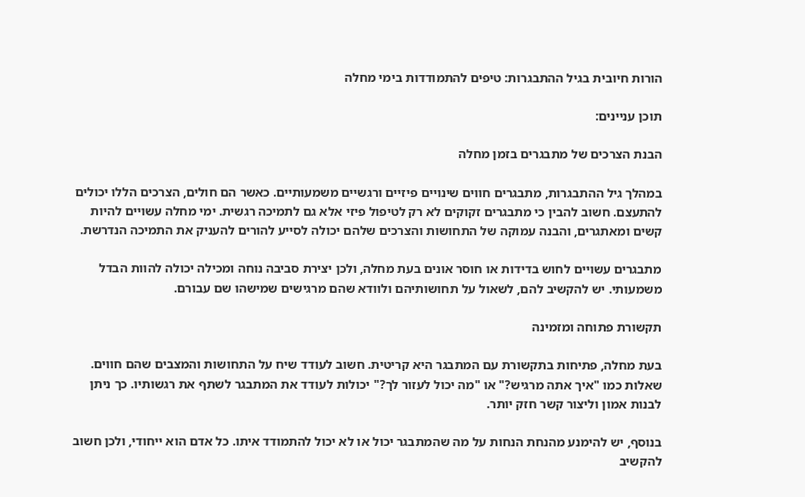הורות חיובית בגיל ההתבגרות: טיפים להתמודדות בימי מחלה

תוכן עניינים:

הבנת הצרכים של מתבגרים בזמן מחלה

במהלך גיל ההתבגרות, מתבגרים חווים שינויים פיזיים ורגשיים משמעותיים. כאשר הם חולים, הצרכים הללו יכולים להתעצם. חשוב להבין כי מתבגרים זקוקים לא רק לטיפול פיזי אלא גם לתמיכה רגשית. ימי מחלה עשויים להיות קשים ומאתגרים, והבנה עמוקה של התחושות והצרכים שלהם יכולה לסייע להורים להעניק את התמיכה הנדרשת.

מתבגרים עשויים לחוש בדידות או חוסר אונים בעת מחלה, ולכן יצירת סביבה נוחה ומכילה יכולה להוות הבדל משמעותי. יש להקשיב להם, לשאול על תחושותיהם ולוודא שהם מרגישים שמישהו שם עבורם.

תקשורת פתוחה ומזמינה

בעת מחלה, פתיחות בתקשורת עם המתבגר היא קריטית. חשוב לעודד שיח על התחושות והמצבים שהם חווים. שאלות כמו "איך אתה מרגיש?" או "מה יכול לעזור לך?" יכולות לעודד את המתבגר לשתף את רגשותיו. כך ניתן לבנות אמון וליצור קשר חזק יותר.

בנוסף, יש להימנע מהנחת הנחות על מה שהמתבגר יכול או לא יכול להתמודד איתו. כל אדם הוא ייחודי, ולכן חשוב להקשיב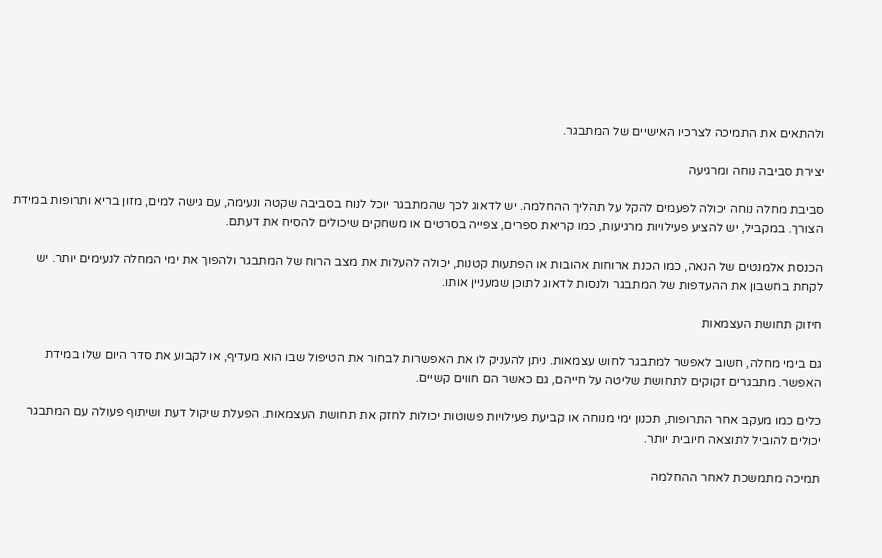ולהתאים את התמיכה לצרכיו האישיים של המתבגר.

יצירת סביבה נוחה ומרגיעה

סביבת מחלה נוחה יכולה לפעמים להקל על תהליך ההחלמה. יש לדאוג לכך שהמתבגר יוכל לנוח בסביבה שקטה ונעימה, עם גישה למים, מזון בריא ותרופות במידת הצורך. במקביל, יש להציע פעילויות מרגיעות, כמו קריאת ספרים, צפייה בסרטים או משחקים שיכולים להסיח את דעתם.

הכנסת אלמנטים של הנאה, כמו הכנת ארוחות אהובות או הפתעות קטנות, יכולה להעלות את מצב הרוח של המתבגר ולהפוך את ימי המחלה לנעימים יותר. יש לקחת בחשבון את ההעדפות של המתבגר ולנסות לדאוג לתוכן שמעניין אותו.

חיזוק תחושת העצמאות

גם בימי מחלה, חשוב לאפשר למתבגר לחוש עצמאות. ניתן להעניק לו את האפשרות לבחור את הטיפול שבו הוא מעדיף, או לקבוע את סדר היום שלו במידת האפשר. מתבגרים זקוקים לתחושת שליטה על חייהם, גם כאשר הם חווים קשיים.

כלים כמו מעקב אחר התרופות, תכנון ימי מנוחה או קביעת פעילויות פשוטות יכולות לחזק את תחושת העצמאות. הפעלת שיקול דעת ושיתוף פעולה עם המתבגר יכולים להוביל לתוצאה חיובית יותר.

תמיכה מתמשכת לאחר ההחלמה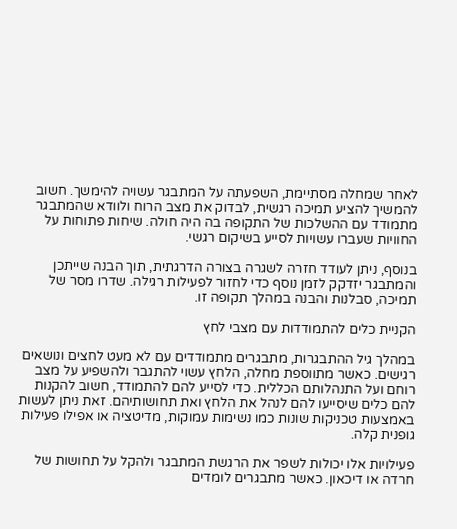לאחר שמחלה מסתיימת, השפעתה על המתבגר עשויה להימשך. חשוב להמשיך להציע תמיכה רגשית, לבדוק את מצב הרוח ולוודא שהמתבגר מתמודד עם ההשלכות של התקופה בה היה חולה. שיחות פתוחות על החוויות שעברו עשויות לסייע בשיקום רגשי.

בנוסף, ניתן לעודד חזרה לשגרה בצורה הדרגתית, תוך הבנה שייתכן והמתבגר יזדקק לזמן נוסף כדי לחזור לפעילות רגילה. שדרו מסר של תמיכה, סבלנות והבנה במהלך תקופה זו.

הקניית כלים להתמודדות עם מצבי לחץ

במהלך גיל ההתבגרות, מתבגרים מתמודדים עם לא מעט לחצים ונושאים רגישים. כאשר מתווספת מחלה, הלחץ עשוי להתגבר ולהשפיע על מצב רוחם ועל התנהלותם הכללית. כדי לסייע להם להתמודד, חשוב להקנות להם כלים שיסייעו להם לנהל את הלחץ ואת תחושותיהם. זאת ניתן לעשות באמצעות טכניקות שונות כמו נשימות עמוקות, מדיטציה או אפילו פעילות גופנית קלה.

פעילויות אלו יכולות לשפר את הרגשת המתבגר ולהקל על תחושות של חרדה או דיכאון. כאשר מתבגרים לומדים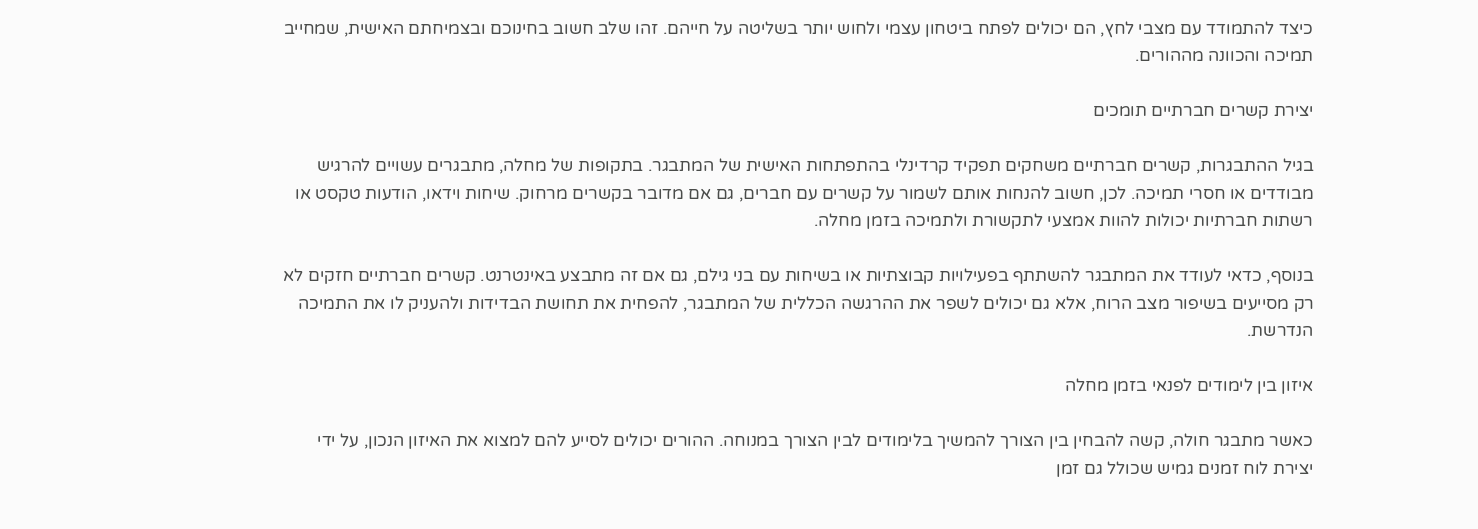כיצד להתמודד עם מצבי לחץ, הם יכולים לפתח ביטחון עצמי ולחוש יותר בשליטה על חייהם. זהו שלב חשוב בחינוכם ובצמיחתם האישית, שמחייב תמיכה והכוונה מההורים.

יצירת קשרים חברתיים תומכים

בגיל ההתבגרות, קשרים חברתיים משחקים תפקיד קרדינלי בהתפתחות האישית של המתבגר. בתקופות של מחלה, מתבגרים עשויים להרגיש מבודדים או חסרי תמיכה. לכן, חשוב להנחות אותם לשמור על קשרים עם חברים, גם אם מדובר בקשרים מרחוק. שיחות וידאו, הודעות טקסט או רשתות חברתיות יכולות להוות אמצעי לתקשורת ולתמיכה בזמן מחלה.

בנוסף, כדאי לעודד את המתבגר להשתתף בפעילויות קבוצתיות או בשיחות עם בני גילם, גם אם זה מתבצע באינטרנט. קשרים חברתיים חזקים לא רק מסייעים בשיפור מצב הרוח, אלא גם יכולים לשפר את ההרגשה הכללית של המתבגר, להפחית את תחושת הבדידות ולהעניק לו את התמיכה הנדרשת.

איזון בין לימודים לפנאי בזמן מחלה

כאשר מתבגר חולה, קשה להבחין בין הצורך להמשיך בלימודים לבין הצורך במנוחה. ההורים יכולים לסייע להם למצוא את האיזון הנכון, על ידי יצירת לוח זמנים גמיש שכולל גם זמן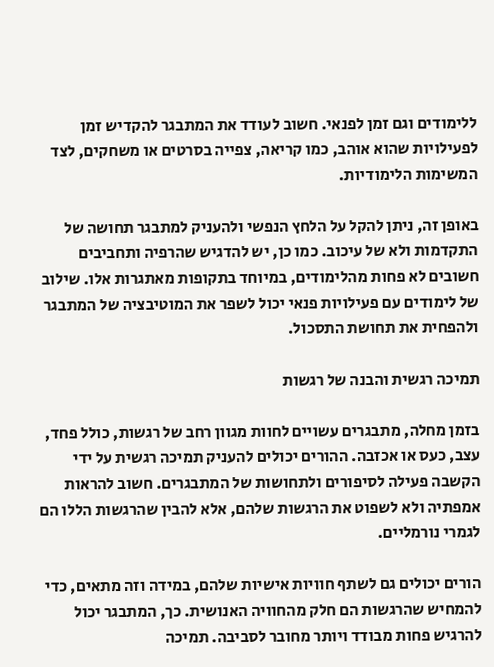ללימודים וגם זמן לפנאי. חשוב לעודד את המתבגר להקדיש זמן לפעילויות שהוא אוהב, כמו קריאה, צפייה בסרטים או משחקים, לצד המשימות הלימודיות.

באופן זה, ניתן להקל על הלחץ הנפשי ולהעניק למתבגר תחושה של התקדמות ולא של עיכוב. כמו כן, יש להדגיש שהרפיה ותחביבים חשובים לא פחות מהלימודים, במיוחד בתקופות מאתגרות אלו. שילוב של לימודים עם פעילויות פנאי יכול לשפר את המוטיבציה של המתבגר ולהפחית את תחושת התסכול.

תמיכה רגשית והבנה של רגשות

בזמן מחלה, מתבגרים עשויים לחוות מגוון רחב של רגשות, כולל פחד, עצב, כעס או אכזבה. ההורים יכולים להעניק תמיכה רגשית על ידי הקשבה פעילה לסיפורים ולתחושות של המתבגרים. חשוב להראות אמפתיה ולא לשפוט את הרגשות שלהם, אלא להבין שהרגשות הללו הם לגמרי נורמליים.

הורים יכולים גם לשתף חוויות אישיות שלהם, במידה וזה מתאים, כדי להמחיש שהרגשות הם חלק מהחוויה האנושית. כך, המתבגר יכול להרגיש פחות מבודד ויותר מחובר לסביבה. תמיכה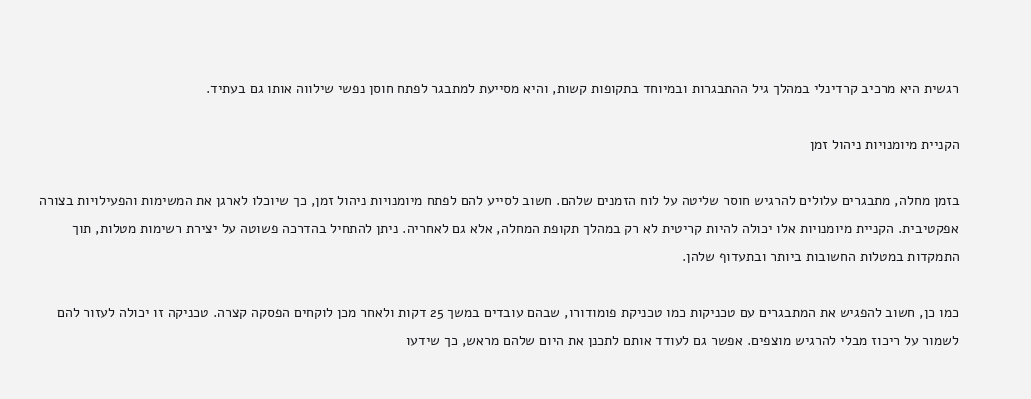רגשית היא מרכיב קרדינלי במהלך גיל ההתבגרות ובמיוחד בתקופות קשות, והיא מסייעת למתבגר לפתח חוסן נפשי שילווה אותו גם בעתיד.

הקניית מיומנויות ניהול זמן

בזמן מחלה, מתבגרים עלולים להרגיש חוסר שליטה על לוח הזמנים שלהם. חשוב לסייע להם לפתח מיומנויות ניהול זמן, כך שיוכלו לארגן את המשימות והפעילויות בצורה אפקטיבית. הקניית מיומנויות אלו יכולה להיות קריטית לא רק במהלך תקופת המחלה, אלא גם לאחריה. ניתן להתחיל בהדרכה פשוטה על יצירת רשימות מטלות, תוך התמקדות במטלות החשובות ביותר ובתעדוף שלהן.

כמו כן, חשוב להפגיש את המתבגרים עם טכניקות כמו טכניקת פומודורו, שבהם עובדים במשך 25 דקות ולאחר מכן לוקחים הפסקה קצרה. טכניקה זו יכולה לעזור להם לשמור על ריכוז מבלי להרגיש מוצפים. אפשר גם לעודד אותם לתכנן את היום שלהם מראש, כך שידעו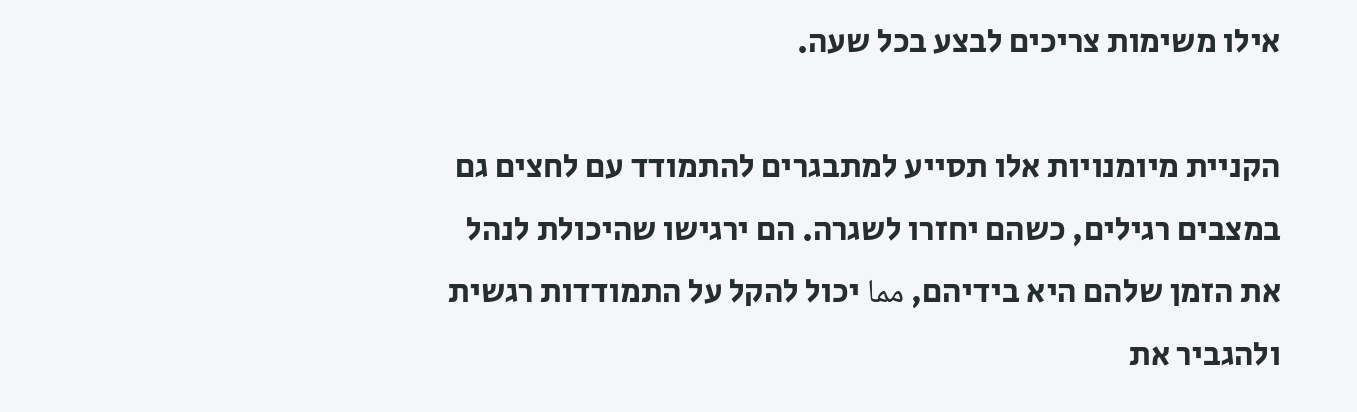אילו משימות צריכים לבצע בכל שעה.

הקניית מיומנויות אלו תסייע למתבגרים להתמודד עם לחצים גם במצבים רגילים, כשהם יחזרו לשגרה. הם ירגישו שהיכולת לנהל את הזמן שלהם היא בידיהם, مما יכול להקל על התמודדות רגשית ולהגביר את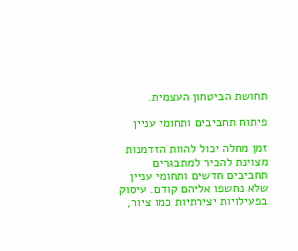תחושת הביטחון העצמית.

פיתוח תחביבים ותחומי עניין

זמן מחלה יכול להוות הזדמנות מצוינת להכיר למתבגרים תחביבים חדשים ותחומי עניין שלא נחשפו אליהם קודם. עיסוק בפעילויות יצירתיות כמו ציור,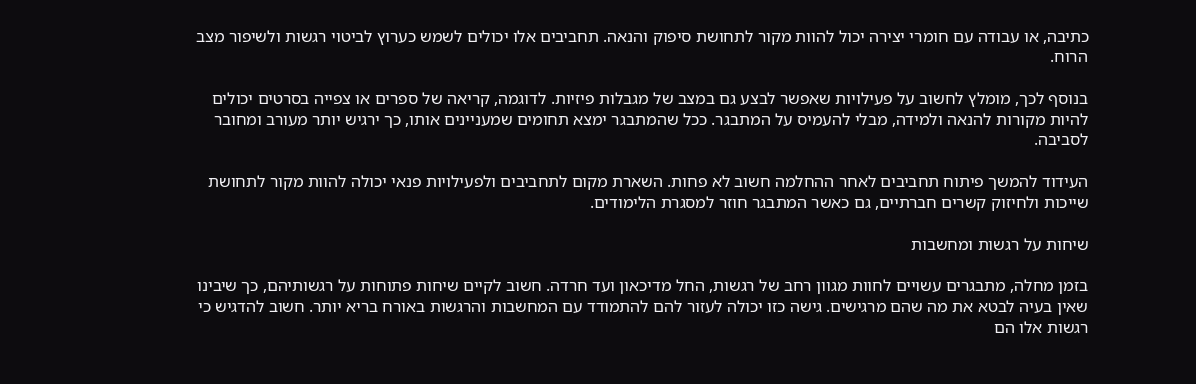כתיבה, או עבודה עם חומרי יצירה יכול להוות מקור לתחושת סיפוק והנאה. תחביבים אלו יכולים לשמש כערוץ לביטוי רגשות ולשיפור מצב הרוח.

בנוסף לכך, מומלץ לחשוב על פעילויות שאפשר לבצע גם במצב של מגבלות פיזיות. לדוגמה, קריאה של ספרים או צפייה בסרטים יכולים להיות מקורות להנאה ולמידה, מבלי להעמיס על המתבגר. ככל שהמתבגר ימצא תחומים שמעניינים אותו, כך ירגיש יותר מעורב ומחובר לסביבה.

העידוד להמשך פיתוח תחביבים לאחר ההחלמה חשוב לא פחות. השארת מקום לתחביבים ולפעילויות פנאי יכולה להוות מקור לתחושת שייכות ולחיזוק קשרים חברתיים, גם כאשר המתבגר חוזר למסגרת הלימודים.

שיחות על רגשות ומחשבות

בזמן מחלה, מתבגרים עשויים לחוות מגוון רחב של רגשות, החל מדיכאון ועד חרדה. חשוב לקיים שיחות פתוחות על רגשותיהם, כך שיבינו שאין בעיה לבטא את מה שהם מרגישים. גישה כזו יכולה לעזור להם להתמודד עם המחשבות והרגשות באורח בריא יותר. חשוב להדגיש כי רגשות אלו הם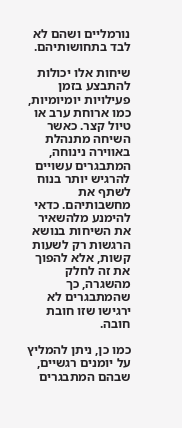נורמליים ושהם לא לבד בתחושותיהם.

שיחות אלו יכולות להתבצע בזמן פעילויות יומיומיות, כמו ארוחת ערב או טיול קצר. כאשר השיחה מתנהלת באווירה נינוחה, המתבגרים עשויים להרגיש יותר בנוח לשתף את מחשבותיהם. כדאי להימנע מלהשאיר את השיחות בנושא הרגשות רק לשעות קשות, אלא להפוך את זה לחלק מהשגרה, כך שהמתבגרים לא ירגישו שזו חובת חובה.

כמו כן, ניתן להמליץ על יומנים רגשיים, שבהם המתבגרים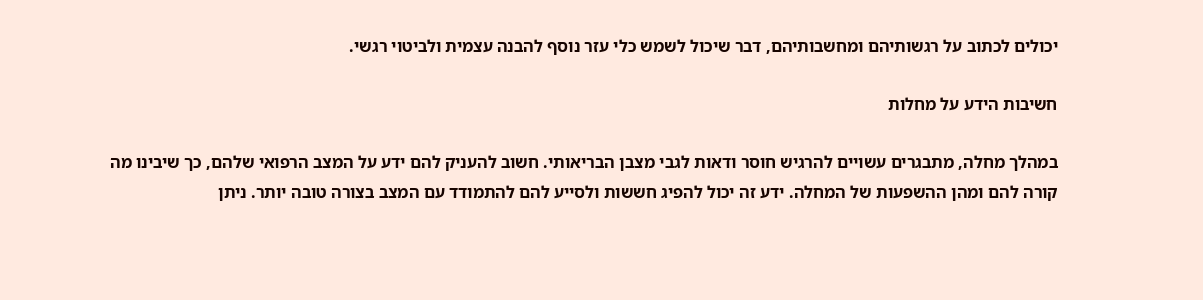יכולים לכתוב על רגשותיהם ומחשבותיהם, דבר שיכול לשמש כלי עזר נוסף להבנה עצמית ולביטוי רגשי.

חשיבות הידע על מחלות

במהלך מחלה, מתבגרים עשויים להרגיש חוסר ודאות לגבי מצבן הבריאותי. חשוב להעניק להם ידע על המצב הרפואי שלהם, כך שיבינו מה קורה להם ומהן ההשפעות של המחלה. ידע זה יכול להפיג חששות ולסייע להם להתמודד עם המצב בצורה טובה יותר. ניתן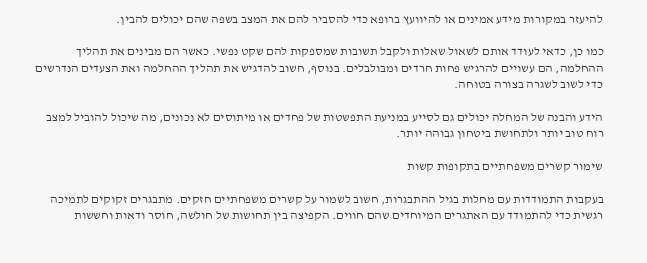להיעזר במקורות מידע אמינים או להיוועץ ברופא כדי להסביר להם את המצב בשפה שהם יכולים להבין.

כמו כן, כדאי לעודד אותם לשאול שאלות ולקבל תשובות שמספקות להם שקט נפשי. כאשר הם מבינים את תהליך ההחלמה, הם עשויים להרגיש פחות חרדים ומבולבלים. בנוסף, חשוב להדגיש את תהליך ההחלמה ואת הצעדים הנדרשים כדי לשוב לשגרה בצורה בטוחה.

הידע והבנה של המחלה יכולים גם לסייע במניעת התפשטות של פחדים או מיתוסים לא נכונים, מה שיכול להוביל למצב רוח טוב יותר ולתחושת ביטחון גבוהה יותר.

שימור קשרים משפחתיים בתקופות קשות

בעקבות התמודדות עם מחלות בגיל ההתבגרות, חשוב לשמור על קשרים משפחתיים חזקים. מתבגרים זקוקים לתמיכה רגשית כדי להתמודד עם האתגרים המיוחדים שהם חווים. הקפיצה בין תחושות של חולשה, חוסר ודאות וחששות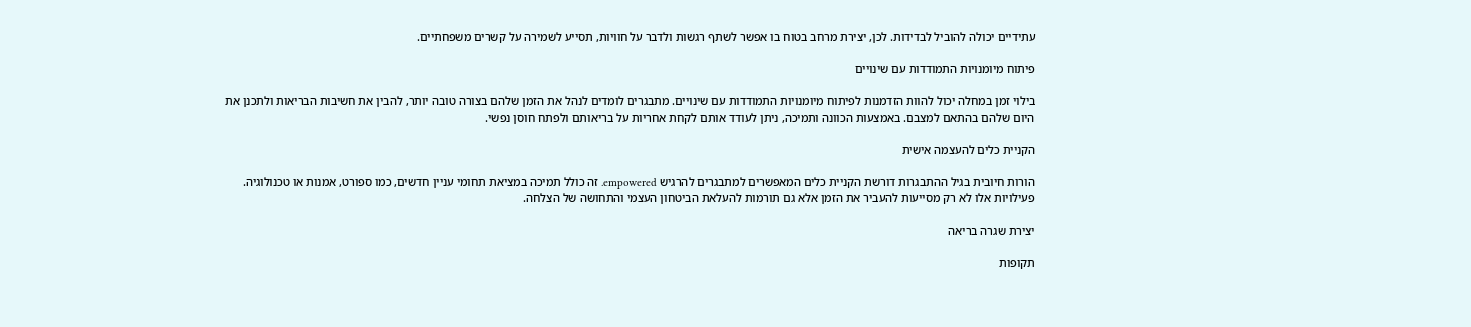עתידיים יכולה להוביל לבדידות. לכן, יצירת מרחב בטוח בו אפשר לשתף רגשות ולדבר על חוויות, תסייע לשמירה על קשרים משפחתיים.

פיתוח מיומנויות התמודדות עם שינויים

בילוי זמן במחלה יכול להוות הזדמנות לפיתוח מיומנויות התמודדות עם שינויים. מתבגרים לומדים לנהל את הזמן שלהם בצורה טובה יותר, להבין את חשיבות הבריאות ולתכנן את היום שלהם בהתאם למצבם. באמצעות הכוונה ותמיכה, ניתן לעודד אותם לקחת אחריות על בריאותם ולפתח חוסן נפשי.

הקניית כלים להעצמה אישית

הורות חיובית בגיל ההתבגרות דורשת הקניית כלים המאפשרים למתבגרים להרגיש empowered. זה כולל תמיכה במציאת תחומי עניין חדשים, כמו ספורט, אמנות או טכנולוגיה. פעילויות אלו לא רק מסייעות להעביר את הזמן אלא גם תורמות להעלאת הביטחון העצמי והתחושה של הצלחה.

יצירת שגרה בריאה

תקופות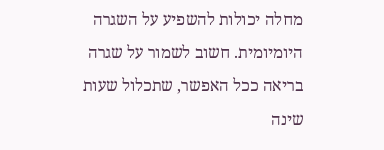מחלה יכולות להשפיע על השגרה היומיומית. חשוב לשמור על שגרה בריאה ככל האפשר, שתכלול שעות שינה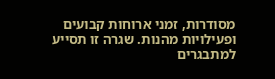מסודרות, זמני ארוחות קבועים ופעילויות מהנות. שגרה זו תסייע למתבגרים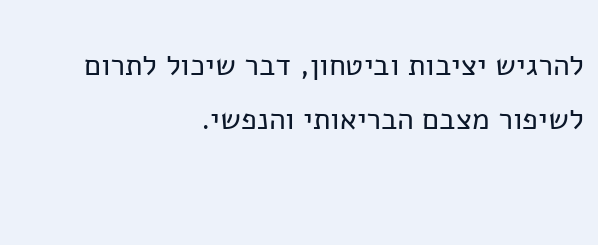להרגיש יציבות וביטחון, דבר שיכול לתרום לשיפור מצבם הבריאותי והנפשי.